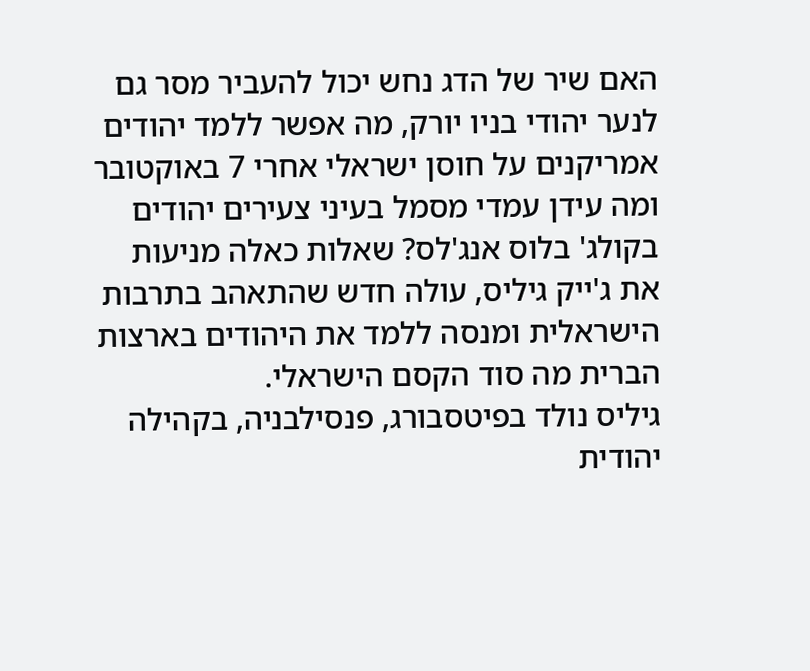האם שיר של הדג נחש יכול להעביר מסר גם לנער יהודי בניו יורק, מה אפשר ללמד יהודים אמריקנים על חוסן ישראלי אחרי 7 באוקטובר ומה עידן עמדי מסמל בעיני צעירים יהודים בקולג' בלוס אנג'לס? שאלות כאלה מניעות את ג'ייק גיליס, עולה חדש שהתאהב בתרבות הישראלית ומנסה ללמד את היהודים בארצות הברית מה סוד הקסם הישראלי.
גיליס נולד בפיטסבורג, פנסילבניה, בקהילה יהודית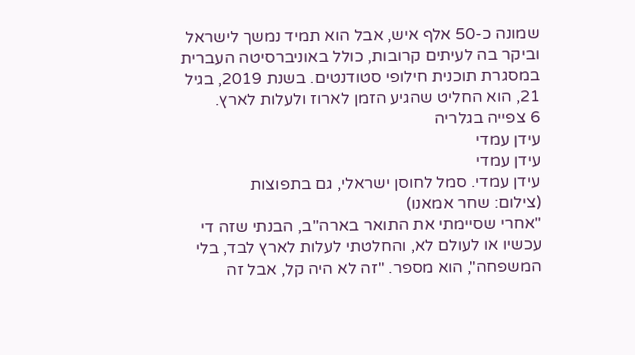שמונה כ-50 אלף איש, אבל הוא תמיד נמשך לישראל וביקר בה לעיתים קרובות, כולל באוניברסיטה העברית במסגרת תוכנית חילופי סטודנטים. בשנת 2019, בגיל 21, הוא החליט שהגיע הזמן לארוז ולעלות לארץ.
6 צפייה בגלריה
עידן עמדי
עידן עמדי
עידן עמדי. סמל לחוסן ישראלי, גם בתפוצות
(צילום: שחר אמאנו)
"אחרי שסיימתי את התואר בארה"ב, הבנתי שזה די עכשיו או לעולם לא, והחלטתי לעלות לארץ לבד, בלי המשפחה", הוא מספר. "זה לא היה קל, אבל זה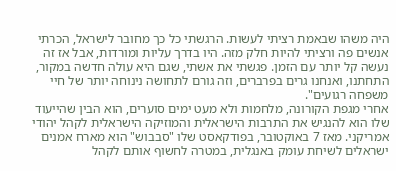היה משהו שבאמת רציתי לעשות. הרגשתי כל כך מחובר לישראל, הכרתי אנשים פה ורציתי להיות חלק מזה. היו בדרך עליות ומורדות, אבל אז זה נעשה קל יותר עם הזמן. פגשתי את אשתי, שגם היא עולה חדשה במקור, התחתנו, ואנחנו גרים בפרברים, וזה גורם לתחושה נינוחה יותר של חיי משפחה רגועים".
אחרי מגפת הקורונה, מלחמות ולא מעט ימים סוערים, הוא הבין שהייעוד שלו הוא להנגיש את התרבות הישראלית והמוזיקה הישראלית לקהל יהודי אמריקני. מאז 7 באוקטובר, בפודקאסט שלו "סבבוש" הוא מארח אמנים ישראלים לשיחת עומק באנגלית, במטרה לחשוף אותם לקהל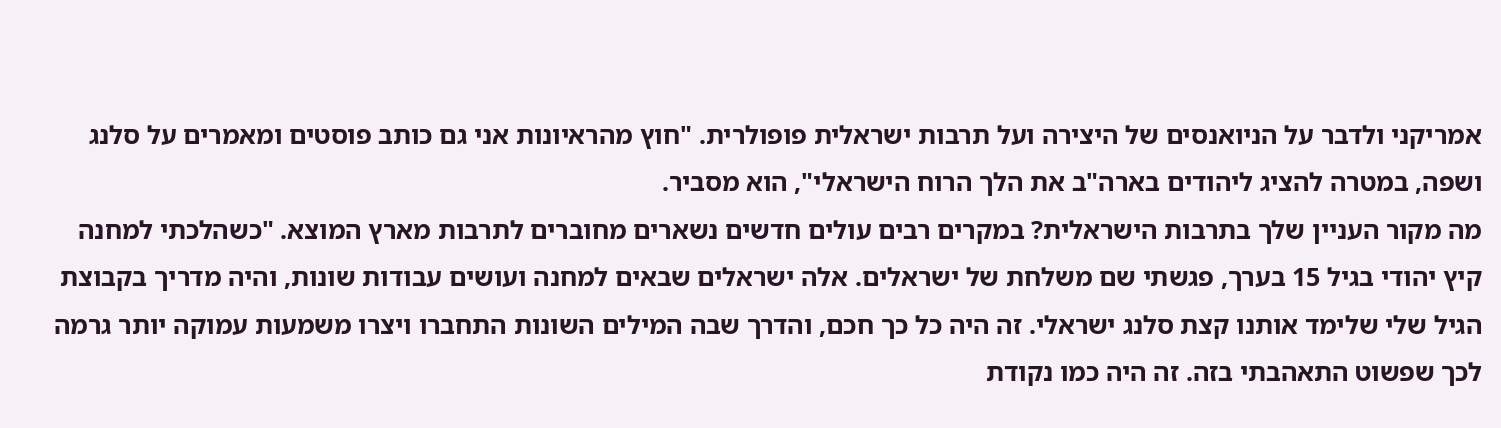אמריקני ולדבר על הניואנסים של היצירה ועל תרבות ישראלית פופולרית. "חוץ מהראיונות אני גם כותב פוסטים ומאמרים על סלנג ושפה, במטרה להציג ליהודים בארה"ב את הלך הרוח הישראלי", הוא מסביר.
מה מקור העניין שלך בתרבות הישראלית? במקרים רבים עולים חדשים נשארים מחוברים לתרבות מארץ המוצא. "כשהלכתי למחנה קיץ יהודי בגיל 15 בערך, פגשתי שם משלחת של ישראלים. אלה ישראלים שבאים למחנה ועושים עבודות שונות, והיה מדריך בקבוצת הגיל שלי שלימד אותנו קצת סלנג ישראלי. זה היה כל כך חכם, והדרך שבה המילים השונות התחברו ויצרו משמעות עמוקה יותר גרמה לכך שפשוט התאהבתי בזה. זה היה כמו נקודת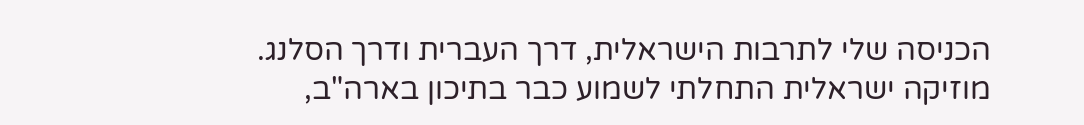הכניסה שלי לתרבות הישראלית, דרך העברית ודרך הסלנג. מוזיקה ישראלית התחלתי לשמוע כבר בתיכון בארה"ב,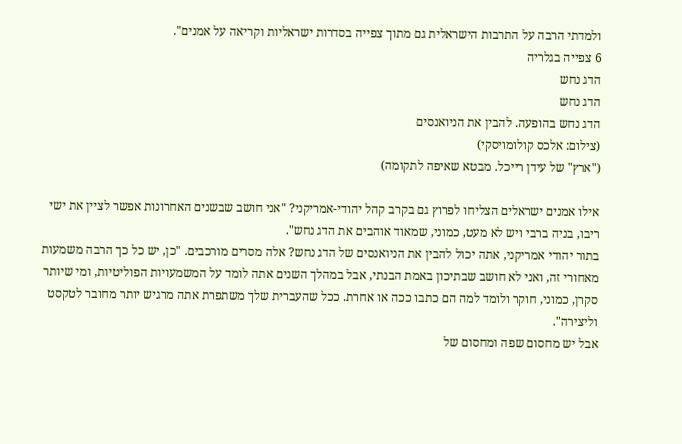ולמדתי הרבה על התרבות הישראלית גם מתוך צפייה בסדרות ישראליות וקריאה על אמנים".
6 צפייה בגלריה
הדג נחש
הדג נחש
הדג נחש בהופעה. להבין את הניואנסים
(צילום: אלכס קולומויסקי)
("ארץ" של עידן רייכל. מבטא שאיפה לתקומה)

אילו אמנים ישראלים הצליחו לפרוץ גם בקרב קהל יהודי-אמריקני? "אני חושב שבשנים האחרונות אפשר לציין את ישי ריבו, בניה ברבי ויש לא מעט, כמוני, שמאוד אוהבים את הדג נחש".
בתור יהודי אמריקני, אתה יכול להבין את הניואנסים של הדג נחש? אלה מסרים מורכבים. "כן, יש כל כך הרבה משמעות מאחורי זה, ואני לא חושב שבתיכון באמת הבנתי, אבל במהלך השנים אתה לומד על המשמעויות הפוליטיות, ומי שיותר סקרן, כמוני, חוקר ולומד למה הם כתבו ככה או אחרת. ככל שהעברית שלך משתפרת אתה מרגיש יותר מחובר לטקסט וליצירה".
אבל יש מחסום שפה ומחסום של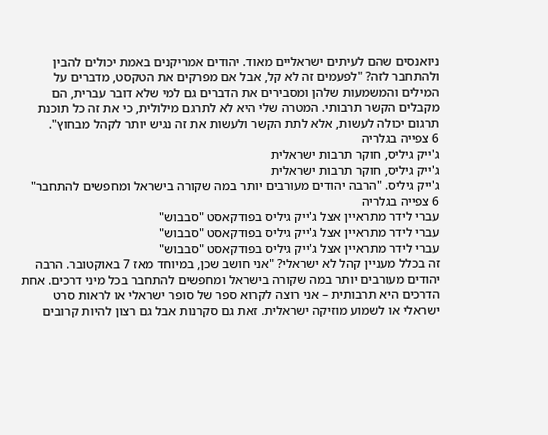ניואנסים שהם לעיתים ישראליים מאוד. יהודים אמריקנים באמת יכולים להבין ולהתחבר לזה? "לפעמים זה לא קל, אבל אם מפרקים את הטקסט, מדברים על המילים והמשמעות שלהן ומסבירים את הדברים גם למי שלא דובר עברית, הם מקבלים הקשר תרבותי. המטרה שלי היא לא לתרגם מילולית, כי את זה כל תוכנת תרגום יכולה לעשות, אלא לתת הקשר ולעשות את זה נגיש יותר לקהל מבחוץ".
6 צפייה בגלריה
ג'ייק גיליס, חוקר תרבות ישראלית
ג'ייק גיליס, חוקר תרבות ישראלית
ג'ייק גיליס. "הרבה יהודים מעורבים יותר במה שקורה בישראל ומחפשים להתחבר"
6 צפייה בגלריה
עברי לידר מתראיין אצל ג'ייק גיליס בפודקאסט "סבבוש"
עברי לידר מתראיין אצל ג'ייק גיליס בפודקאסט "סבבוש"
עברי לידר מתראיין אצל ג'ייק גיליס בפודקאסט "סבבוש"
זה בכלל מעניין קהל לא ישראלי? "אני חושב שכן, במיוחד מאז 7 באוקטובר. הרבה יהודים מעורבים יותר במה שקורה בישראל ומחפשים להתחבר בכל מיני דרכים. אחת הדרכים היא תרבותית – אני רוצה לקרוא ספר של סופר ישראלי או לראות סרט ישראלי או לשמוע מוזיקה ישראלית. זאת גם סקרנות אבל גם רצון להיות קרובים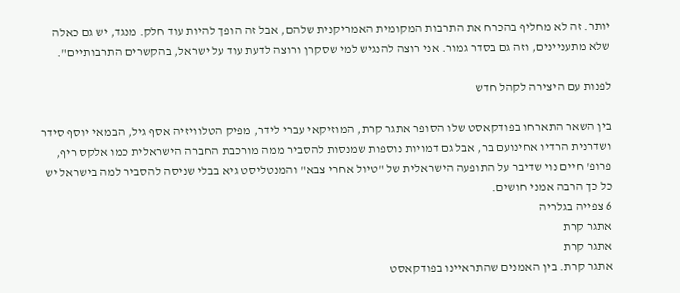יותר. זה לא מחליף בהכרח את התרבות המקומית האמריקנית שלהם, אבל זה הופך להיות עוד חלק. מנגד, יש גם כאלה שלא מתעניינים, וזה גם בסדר גמור. אני רוצה להנגיש למי שסקרן ורוצה לדעת עוד על ישראל, בהקשרים התרבותיים".

לפנות עם היצירה לקהל חדש

בין השאר התארחו בפודקאסט שלו הסופר אתגר קרת, המוזיקאי עברי לידר, מפיק הטלוויזיה אסף גיל, הבמאי יוסף סידר ושדרנית הרדיו אחינועם בר, אבל גם דמויות נוספות שמנסות להסביר ממה מורכבת החברה הישראלית כמו אלקס ריף, פרופ' חיים נוי שדיבר על התופעה הישראלית של "טיול אחרי צבא" והמנטליסט גיא בבלי שניסה להסביר למה בישראל יש כל כך הרבה אמני חושים.
6 צפייה בגלריה
אתגר קרת
אתגר קרת
אתגר קרת. בין האמנים שהתראיינו בפודקאסט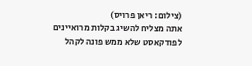(צילום: ריאן פרויס)
אתה מצליח להשיג בקלות מרואיינים לפודקאסט שלא ממש פונה לקהל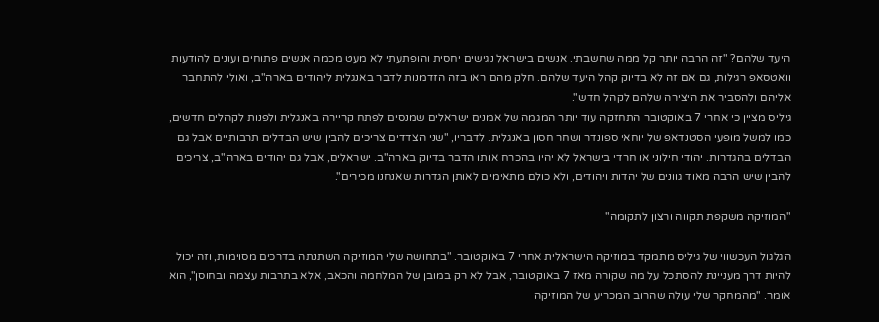היעד שלהם? "זה הרבה יותר קל ממה שחשבתי. אנשים בישראל נגישים יחסית והופתעתי לא מעט מכמה אנשים פתוחים ועונים להודעות וואטסאפ רגילות, גם אם זה לא בדיוק קהל היעד שלהם. חלק מהם ראו בזה הזדמנות לדבר באנגלית ליהודים בארה"ב, ואולי להתחבר אליהם ולהסביר את היצירה שלהם לקהל חדש".
גיליס מציין כי אחרי 7 באוקטובר התחזקה עוד יותר המגמה של אמנים ישראלים שמנסים לפתח קריירה באנגלית ולפנות לקהלים חדשים, כמו למשל מופעי הסטנדאפ של יוחאי ספונדר ושחר חסון באנגלית. לדבריו, "שני הצדדים צריכים להבין שיש הבדלים תרבותיים אבל גם הבדלים בהגדרות. יהודי חילוני או חרדי בישראל לא יהיו בהכרח אותו הדבר בדיוק בארה"ב. ישראלים, אבל גם יהודים בארה"ב, צריכים להבין שיש הרבה מאוד גוונים של יהדות ויהודים, ולא כולם מתאימים לאותן הגדרות שאנחנו מכירים".

"המוזיקה משקפת תקווה ורצון לתקומה"

הגלגול העכשווי של גיליס מתמקד במוזיקה הישראלית אחרי 7 באוקטובר. "בתחושה שלי המוזיקה השתנתה בדרכים מסוימות, וזה יכול להיות דרך מעניינת להסתכל על מה שקורה מאז 7 באוקטובר, אבל לא רק במובן של המלחמה והכאב, אלא בתרבות עצמה ובחוסן", הוא אומר. "מהמחקר שלי עולה שהרוב המכריע של המוזיקה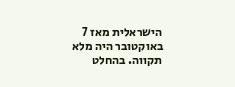הישראלית מאז 7 באוקטובר היה מלא תקווה. בהחלט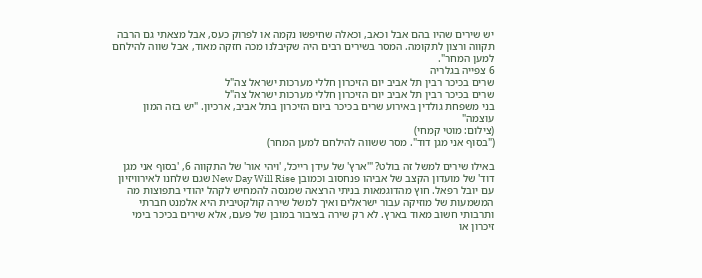יש שירים שהיו בהם אבל וכאב, וכאלה שחיפשו נקמה או לפרוק כעס, אבל מצאתי גם הרבה תקווה ורצון לתקומה. המסר בשירים רבים היה שקיבלנו מכה חזקה מאוד, אבל שווה להילחם למען המחר".
6 צפייה בגלריה
שרים בכיכר רבין תל אביב יום הזיכרון חללי מערכות ישראל צה"ל
שרים בכיכר רבין תל אביב יום הזיכרון חללי מערכות ישראל צה"ל
בני משפחת גולדין באירוע שרים בכיכר ביום הזיכרון בתל אביב, ארכיון. "יש בזה המון עוצמה"
(צילום: מוטי קמחי)
("בסוף אני מגן דוד". מסר ששווה להילחם למען המחר)

באילו שירים למשל זה בולט? "'ארץ' של עידן רייכל, 'ויהי אור' של התקווה 6, 'בסוף אני מגן דוד' של מועדון הקצב של אביהו פנחסוב וכמובן New Day Will Rise שגם שלחנו לאירוויזיון עם יובל רפאל. חוץ מהדוגמאות בניתי הרצאה שמנסה להמחיש לקהל יהודי בתפוצות מה המשמעות של מוזיקה עבור ישראלים ואיך למשל שירה קולקטיבית היא אלמנט חברתי ותרבותי חשוב מאוד בארץ. לא רק שירה בציבור במובן של פעם, אלא שירים בכיכר בימי זיכרון או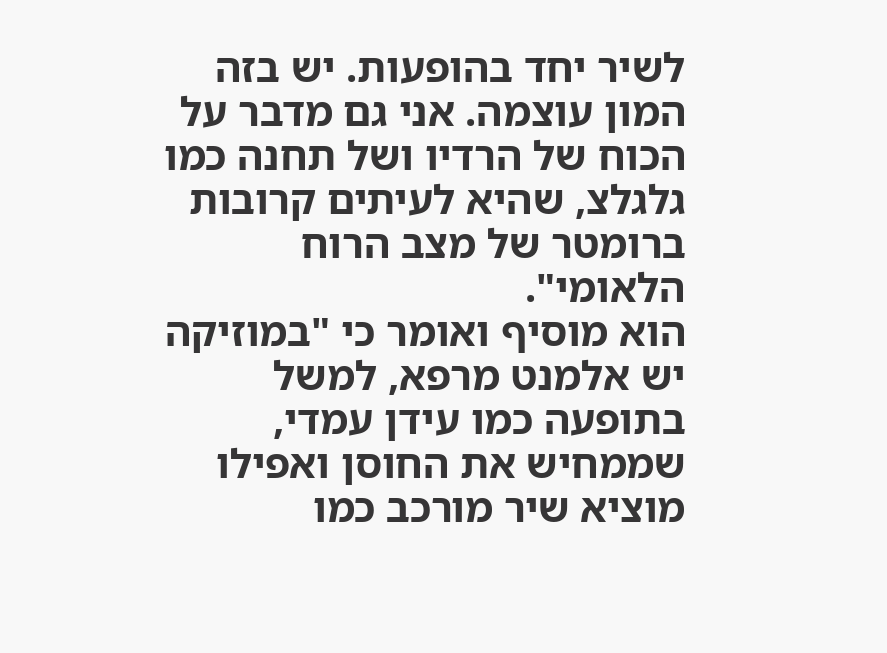לשיר יחד בהופעות. יש בזה המון עוצמה. אני גם מדבר על הכוח של הרדיו ושל תחנה כמו גלגלצ, שהיא לעיתים קרובות ברומטר של מצב הרוח הלאומי".
הוא מוסיף ואומר כי "במוזיקה יש אלמנט מרפא, למשל בתופעה כמו עידן עמדי, שממחיש את החוסן ואפילו מוציא שיר מורכב כמו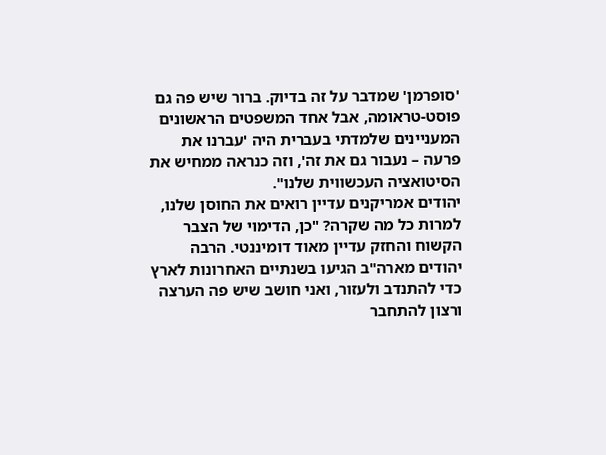'סופרמן' שמדבר על זה בדיוק. ברור שיש פה גם פוסט-טראומה, אבל אחד המשפטים הראשונים המעניינים שלמדתי בעברית היה 'עברנו את פרעה – נעבור גם את זה', וזה כנראה ממחיש את הסיטואציה העכשווית שלנו".
יהודים אמריקנים עדיין רואים את החוסן שלנו, למרות כל מה שקרה? "כן, הדימוי של הצבר הקשוח והחזק עדיין מאוד דומיננטי. הרבה יהודים מארה"ב הגיעו בשנתיים האחרונות לארץ כדי להתנדב ולעזור, ואני חושב שיש פה הערצה ורצון להתחבר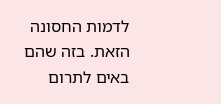לדמות החסונה הזאת. בזה שהם באים לתרום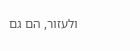ולעזור, הם גם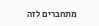מתחברים לזה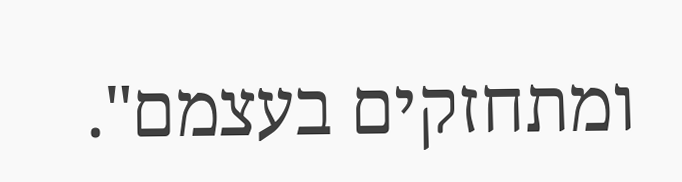ומתחזקים בעצמם".